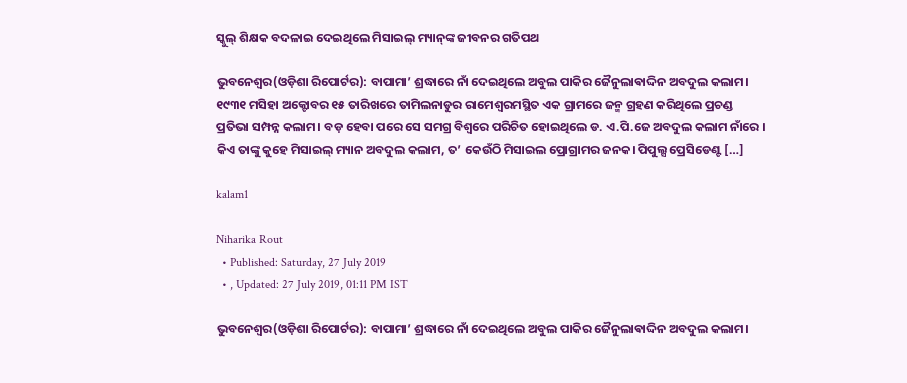ସ୍କୁଲ୍‌ ଶିକ୍ଷକ ବଦଳାଇ ଦେଇଥିଲେ ମିସାଇଲ୍‌ ମ୍ୟାନ୍‌ଙ୍କ ଜୀବନର ଗତିପଥ

ଭୁବନେଶ୍ୱର(ଓଡ଼ିଶା ରିପୋର୍ଟର): ବାପାମା’ ଶ୍ରଦ୍ଧାରେ ନାଁ ଦେଇଥିଲେ ଅବୁଲ ପାକିର ଜୈନୁଲାଵାଦ୍ଦିନ ଅବଦୁଲ କଲାମ। ୧୯୩୧ ମସିହା ଅକ୍ଟୋବର ୧୫ ତାରିଖରେ ତାମିଲନାଡୁର ରାମେଶ୍ୱରମସ୍ଥିତ ଏକ ଗ୍ରାମରେ ଜନ୍ମ ଗ୍ରହଣ କରିଥିଲେ ପ୍ରଚଣ୍ଡ ପ୍ରତିଭା ସମ୍ପନ୍ନ କଲାମ। ବଡ଼ ହେବା ପରେ ସେ ସମଗ୍ର ବିଶ୍ୱରେ ପରିଚିତ ହୋଇଥିଲେ ଡ. ଏ.ପି.ଜେ ଅବଦୁଲ କଲାମ ନାଁରେ । କିଏ ତାଙ୍କୁ କୁହେ ମିସାଇଲ୍‌ ମ୍ୟାନ ଅବଦୁଲ କଲାମ, ତ’ କେଉଁଠି ମିସାଇଲ ପ୍ରୋଗ୍ରାମର ଜନକ। ପିପୁଲ୍ସ ପ୍ରେସିଡେଣ୍ଟ […]

kalam1

Niharika Rout
  • Published: Saturday, 27 July 2019
  • , Updated: 27 July 2019, 01:11 PM IST

ଭୁବନେଶ୍ୱର(ଓଡ଼ିଶା ରିପୋର୍ଟର): ବାପାମା’ ଶ୍ରଦ୍ଧାରେ ନାଁ ଦେଇଥିଲେ ଅବୁଲ ପାକିର ଜୈନୁଲାଵାଦ୍ଦିନ ଅବଦୁଲ କଲାମ।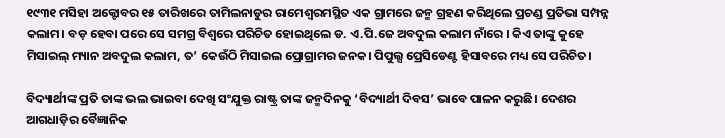୧୯୩୧ ମସିହା ଅକ୍ଟୋବର ୧୫ ତାରିଖରେ ତାମିଲନାଡୁର ରାମେଶ୍ୱରମସ୍ଥିତ ଏକ ଗ୍ରାମରେ ଜନ୍ମ ଗ୍ରହଣ କରିଥିଲେ ପ୍ରଚଣ୍ଡ ପ୍ରତିଭା ସମ୍ପନ୍ନ କଲାମ। ବଡ଼ ହେବା ପରେ ସେ ସମଗ୍ର ବିଶ୍ୱରେ ପରିଚିତ ହୋଇଥିଲେ ଡ. ଏ.ପି.ଜେ ଅବଦୁଲ କଲାମ ନାଁରେ । କିଏ ତାଙ୍କୁ କୁହେ ମିସାଇଲ୍‌ ମ୍ୟାନ ଅବଦୁଲ କଲାମ, ତ’ କେଉଁଠି ମିସାଇଲ ପ୍ରୋଗ୍ରାମର ଜନକ। ପିପୁଲ୍ସ ପ୍ରେସିଡେଣ୍ଟ ହିସାବରେ ମଧ୍ୟ ସେ ପରିଚିତ।

ବିଦ୍ୟାର୍ଥୀଙ୍କ ପ୍ରତି ତାଙ୍କ ଭଲ ଭାଇବା ଦେଖି ସଂଯୁକ୍ତ ରାଷ୍ଟ୍ର ତାଙ୍କ ଜନ୍ମଦିନକୁ ‘ବିଦ୍ୟାର୍ଥୀ ଦିବସ’ ଭାବେ ପାଳନ କରୁଛି। ଦେଶର ଆଗଧାଡ଼ିର ବୈଜ୍ଞାନିକ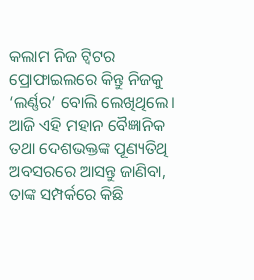କଲାମ ନିଜ ଟ୍ୱିଟର ପ୍ରୋଫାଇଲରେ କିନ୍ତୁ ନିଜକୁ ‘ଲର୍ଣ୍ଣର’ ବୋଲି ଲେଖିଥିଲେ। ଆଜି ଏହି ମହାନ ବୈଜ୍ଞାନିକ ତଥା ଦେଶଭକ୍ତଙ୍କ ପୂଣ୍ୟତିଥି ଅବସରରେ ଆସନ୍ତୁ ଜାଣିବା, ତାଙ୍କ ସମ୍ପର୍କରେ କିଛି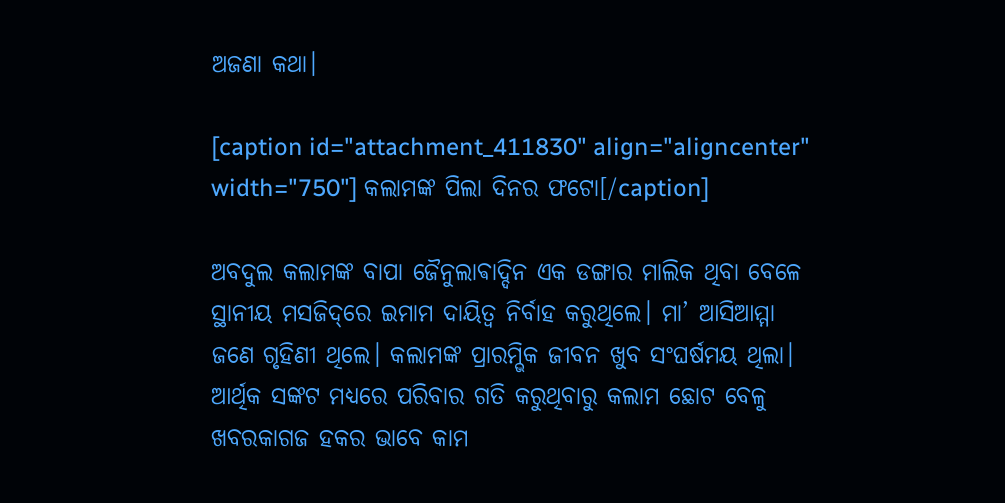ଅଜଣା କଥା।

[caption id="attachment_411830" align="aligncenter" width="750"] କଲାମଙ୍କ ପିଲା ଦିନର ଫଟୋ[/caption]

ଅବଦୁଲ କଲାମଙ୍କ ବାପା ଜୈନୁଲାଵାଦ୍ଦିନ ଏକ ଡଙ୍ଗାର ମାଲିକ ଥିବା ବେଳେ ସ୍ଥାନୀୟ ମସଜିଦ୍‌ରେ ଇମାମ ଦାୟିତ୍ୱ ନିର୍ବାହ କରୁଥିଲେ। ମା’ ଆସିଆମ୍ମା ଜଣେ ଗୃହିଣୀ ଥିଲେ। କଲାମଙ୍କ ପ୍ରାରମ୍ଭିକ ଜୀବନ ଖୁବ ସଂଘର୍ଷମୟ ଥିଲା। ଆର୍ଥିକ ସଙ୍କଟ ମଧ୍ୟରେ ପରିବାର ଗତି କରୁଥିବାରୁ କଲାମ ଛୋଟ ବେଳୁ ଖବରକାଗଜ ହକର ଭାବେ କାମ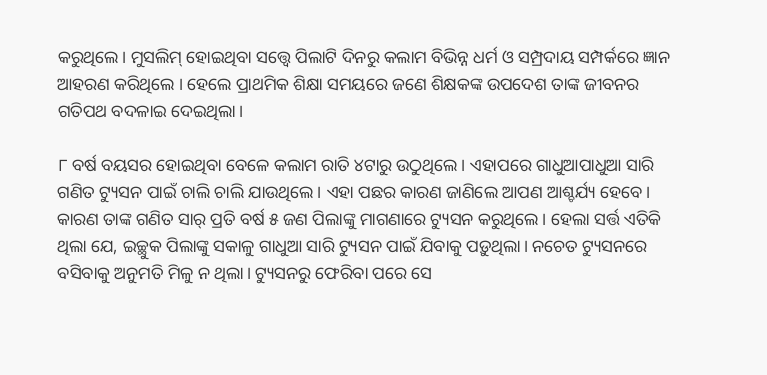କରୁଥିଲେ। ମୁସଲିମ୍‌ ହୋଇଥିବା ସତ୍ତ୍ୱେ ପିଲାଟି ଦିନରୁ କଲାମ ବିଭିନ୍ନ ଧର୍ମ ଓ ସମ୍ପ୍ରଦାୟ ସମ୍ପର୍କରେ ଜ୍ଞାନ ଆହରଣ କରିଥିଲେ । ହେଲେ ପ୍ରାଥମିକ ଶିକ୍ଷା ସମୟରେ ଜଣେ ଶିକ୍ଷକଙ୍କ ଉପଦେଶ ତାଙ୍କ ଜୀବନର ଗତିପଥ ବଦଳାଇ ଦେଇଥିଲା।

୮ ବର୍ଷ ବୟସର ହୋଇଥିବା ବେଳେ କଲାମ ରାତି ୪ଟାରୁ ଉଠୁଥିଲେ। ଏହାପରେ ଗାଧୁଆପାଧୁଆ ସାରି ଗଣିତ ଟ୍ୟୁସନ ପାଇଁ ଚାଲି ଚାଲି ଯାଉଥିଲେ। ଏହା ପଛର କାରଣ ଜାଣିଲେ ଆପଣ ଆଶ୍ଚର୍ଯ୍ୟ ହେବେ। କାରଣ ତାଙ୍କ ଗଣିତ ସାର୍‌ ପ୍ରତି ବର୍ଷ ୫ ଜଣ ପିଲାଙ୍କୁ ମାଗଣାରେ ଟ୍ୟୁସନ କରୁଥିଲେ। ହେଲା ସର୍ତ୍ତ ଏତିକି ଥିଲା ଯେ, ଇଚ୍ଛୁକ ପିଲାଙ୍କୁ ସକାଳୁ ଗାଧୁଆ ସାରି ଟ୍ୟୁସନ ପାଇଁ ଯିବାକୁ ପଡ଼ୁଥିଲା। ନଚେତ ଟ୍ୟୁସନରେ ବସିବାକୁ ଅନୁମତି ମିଳୁ ନ ଥିଲା। ଟ୍ୟୁସନରୁ ଫେରିବା ପରେ ସେ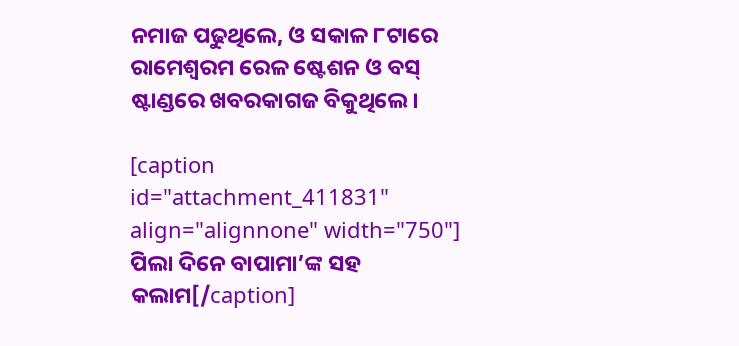ନମାଜ ପଢୁଥିଲେ, ଓ ସକାଳ ୮ଟାରେ ରାମେଶ୍ୱରମ ରେଳ ଷ୍ଟେଶନ ଓ ବସ୍‌ ଷ୍ଟାଣ୍ଡରେ ଖବରକାଗଜ ବିକୁଥିଲେ।

[caption id="attachment_411831" align="alignnone" width="750"] ପିଲା ଦିନେ ବାପାମା’ଙ୍କ ସହ କଲାମ[/caption]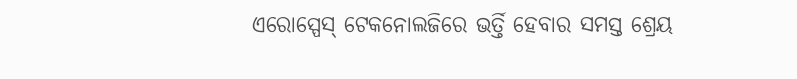ଏରୋସ୍ପେସ୍ ଟେକନୋଲଜିରେ ଭର୍ତ୍ତି ହେବାର ସମସ୍ତ ଶ୍ରେୟ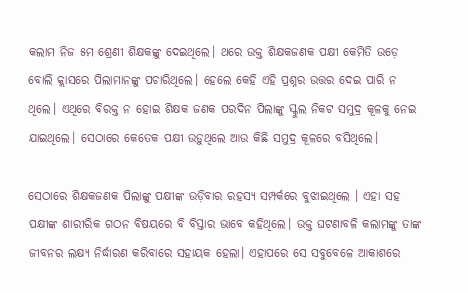କଲାମ ନିଜ ୫ମ ଶ୍ରେଣୀ ଶିକ୍ଷକଙ୍କୁ ଦେଇଥିଲେ। ଥରେ ଉକ୍ତ ଶିକ୍ଷକଜଣକ ପକ୍ଷୀ କେମିତି ଉଡ଼େ ବୋଲି କ୍ଲାସରେ ପିଲାମାନଙ୍କୁ ପଚାରିଥିଲେ। ହେଲେ କେହି ଏହି ପ୍ରଶ୍ନର ଉତ୍ତର ଦେଇ ପାରି ନ ଥିଲେ। ଏଥିରେ ବିରକ୍ତ ନ ହୋଇ ଶିକ୍ଷକ ଜଣକ ପରଦିନ ପିଲାଙ୍କୁ ସ୍କୁଲ ନିକଟ ସମୁଦ୍ର କୂଳକୁ ନେଇ ଯାଇଥିଲେ। ସେଠାରେ କେତେକ ପକ୍ଷୀ ଉଡ଼ୁଥିଲେ ଆଉ କିଛି ସମୁଦ୍ର କୂଳରେ ବସିଥିଲେ।

ସେଠାରେ ଶିକ୍ଷକଜଣକ ପିଲାଙ୍କୁ ପକ୍ଷୀଙ୍କ ଉଡ଼ିବାର ରହସ୍ୟ ସମ୍ପର୍କରେ ବୁଝାଇଥିଲେ । ଏହା ସହ ପକ୍ଷୀଙ୍କ ଶାରୀରିକ ଗଠନ ବିଷୟରେ ବି ବିସ୍ତାର ଭାବେ କହିଥିଲେ। ଉକ୍ତ ଘଟଣାବଳି କଲାମଙ୍କୁ ତାଙ୍କ ଜୀବନର ଲକ୍ଷ୍ୟ ନିର୍ଦ୍ଧାରଣ କରିବାରେ ସହାୟକ ହେଲା। ଏହାପରେ ସେ ସବୁବେଳେ ଆକାଶରେ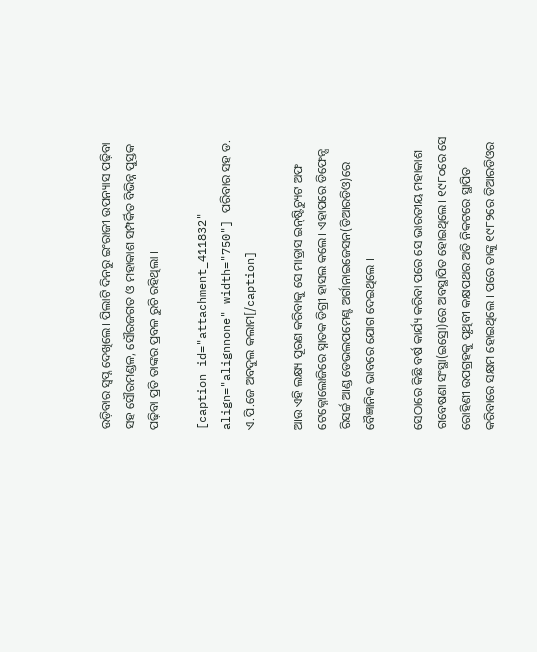ଉଡ଼ିବାର ସ୍ୱପ୍ନ ଦେଖିଲେ। ପିଲାଟି ଦିନରୁ ଇଂରାଜୀ ଉପନ୍ୟାସ ପଢ଼ିବା ସହ ସୌରମଣ୍ଡଳ, ସୌରଜଗତ ଓ ମହାକାଶ ସମ୍ପର୍କିତ ବିଭିନ୍ନ ପୁସ୍ତକ ପଢ଼ିବା ପ୍ରତି ତାଙ୍କର ପ୍ରବଳ ରୁଚି ରହିଥିଲା ।

[caption id="attachment_411832" align="alignnone" width="750"] ପରିବାର ସହ ଡ. ଏ.ପି.ଜେ ଅବଦୁଲ କଲାମ[/caption]

ଆଉ ଏହି ଲକ୍ଷ୍ୟ ପୂରଣ କରିବାକୁ ସେ ମାଡ୍ରାସ ଇନ୍‌ଷ୍ଟିଚ୍ୟୁଟ ଅଫ ଟେକ୍ନୋଲୋଜିରେ ସ୍ନାତକ ଡିଗ୍ରୀ ହାସଲ କଲେ। ଏହାପରେ ଡିଫେନ୍ସ ରିସର୍ଚ୍ଚ ଆଣ୍ଡ ଡେଭଲପମେଣ୍ଟ ଅର୍ଗାନାଇଜେସନ(ଡିଆରଡିଓ)ରେ ବୈଜ୍ଞାନିକ ଭାବରେ ଯୋଗ ଦେଇଥିଲେ ।

ସେଠାରେ କିଛି ବର୍ଷ କାର୍ଯ୍ୟ କରିବା ପରେ ସେ ଭାରତୀୟ ମହାକାଶ ଗବେଷଣା ସଂସ୍ଥା(ଇସ୍ରୋ)ରେ ଅବସ୍ଥାପିତ ହୋଇଥିଲେ। ୧୯୮୦ରେ ସେ ରୋହିଣୀ ଉପଗ୍ରହକୁ ପୃଥିବୀ କକ୍ଷପଥର ଅତି ନିକଟରେ ସ୍ଥାପିତ କରିବାରେ ସକ୍ଷମ ହୋଇଥିଲେ । ପରେ ତାଙ୍କୁ ୧୯୮୨ରେ ଡିଆରଡିଓର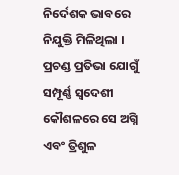ନିର୍ଦେଶକ ଭାବରେ ନିଯୁକ୍ତି ମିଳିଥିଲା । ପ୍ରଚଣ୍ଡ ପ୍ରତିଭା ଯୋଗୁଁ ସମ୍ପୂର୍ଣ୍ଣ ସ୍ୱଦେଶୀ କୌଶଳରେ ସେ ଅଗ୍ନି ଏବଂ ତ୍ରିଶୁଳ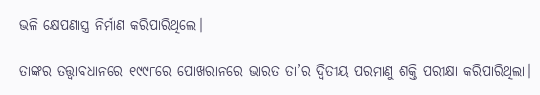ଭଳି କ୍ଷେପଣାସ୍ତ୍ର ନିର୍ମାଣ କରିପାରିଥିଲେ।

ତାଙ୍କର ତତ୍ତ୍ୱାବଧାନରେ ୧୯୯୮ରେ ପୋଖରାନରେ ଭାରତ ତା’ର ଦ୍ୱିତୀୟ ପରମାଣୁ ଶକ୍ତି ପରୀକ୍ଷା କରିପାରିଥିଲା।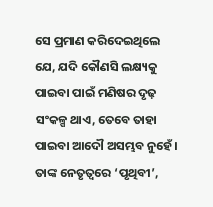ସେ ପ୍ରମାଣ କରିଦେଇଥିଲେ ଯେ, ଯଦି କୌଣସି ଲକ୍ଷ୍ୟକୁ ପାଇବା ପାଇଁ ମଣିଷର ଦୃଢ଼ ସଂକଳ୍ପ ଥାଏ, ତେବେ ତାହା ପାଇବା ଆଦୌ ଅସମ୍ଭବ ନୁହେଁ। ତାଙ୍କ ନେତୃତ୍ୱରେ ‘ପୃଥିବୀ’,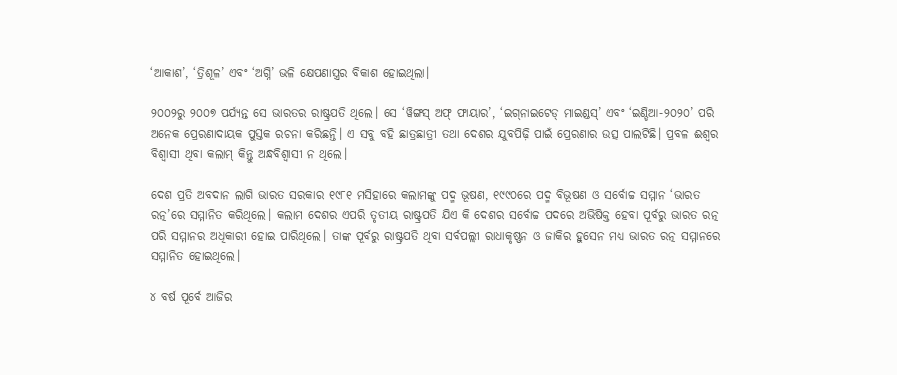‘ଆକାଶ’, ‘ତ୍ରିଶୂଳ’ ଏବଂ ‘ଅଗ୍ନି’ ଭଳି କ୍ଷେପଣାସ୍ତ୍ରର ବିକାଶ ହୋଇଥିଲା।

୨୦୦୨ରୁ ୨୦୦୭ ପର୍ଯ୍ୟନ୍ତ ସେ ଭାରତର ରାଷ୍ଟ୍ରପତି ଥିଲେ। ସେ ‘ୱିଙ୍ଗସ୍ ଅଫ୍ ଫାୟାର’, ‘ଇଗ୍‌ନାଇଟେଡ୍ ମାଇଣ୍ଡସ୍’ ଏବଂ ‘ଇଣ୍ଡିଆ-୨୦୨୦’ ପରି ଅନେକ ପ୍ରେରଣାଦାୟକ ପୁସ୍ତକ ରଚନା କରିଛନ୍ତି। ଏ ସବୁ ବହି ଛାତ୍ରଛାତ୍ରୀ ତଥା ଦେଶର ଯୁବପିଢ଼ି ପାଇଁ ପ୍ରେରଣାର ଉତ୍ସ ପାଲଟିଛି। ପ୍ରବଳ ଈଶ୍ୱର ବିଶ୍ୱାସୀ ଥିବା କଲାମ୍‌ କିନ୍ତୁ ଅନ୍ଧବିଶ୍ୱାସୀ ନ ଥିଲେ।

ଦେଶ ପ୍ରତି ଅବଦାନ ଲାଗି ଭାରତ ସରକାର ୧୯୮୧ ମସିହାରେ କଲାମଙ୍କୁ ପଦ୍ମ ଭୂଷଣ, ୧୯୯୦ରେ ପଦ୍ମ ବିଭୂଷଣ ଓ ସର୍ବୋଚ୍ଚ ସମ୍ମାନ ‘ଭାରତ ରତ୍ନ’ରେ ସମ୍ମାନିତ କରିଥିଲେ। କଲାମ ଦେଶର ଏପରି ତୃତୀୟ ରାଷ୍ଟ୍ରପତି ଯିଏ କି ଦେଶର ସର୍ବୋଚ୍ଚ ପଦରେ ଅଭିଷିକ୍ତ ହେବା ପୂର୍ବରୁ ଭାରତ ରତ୍ନ ପରି ସମ୍ମାନର ଅଧିକାରୀ ହୋଇ ପାରିଥିଲେ। ତାଙ୍କ ପୂର୍ବରୁ ରାଷ୍ଟ୍ରପତି ଥିବା ସର୍ବପଲ୍ଲୀ ରାଧାକୃଷ୍ଣନ ଓ ଜାକିର ହୁସେନ ମଧ୍ୟ ଭାରତ ରତ୍ନ ସମ୍ମାନରେ ସମ୍ମାନିତ ହୋଇଥିଲେ।

୪ ବର୍ଷ ପୂର୍ବେ ଆଜିର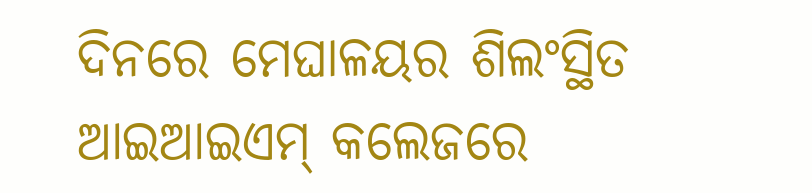ଦିନରେ ମେଘାଳୟର ଶିଲଂସ୍ଥିତ ଆଇଆଇଏମ୍‌ କଲେଜରେ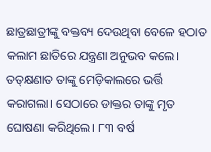ଛାତ୍ରଛାତ୍ରୀଙ୍କୁ ବକ୍ତବ୍ୟ ଦେଉଥିବା ବେଳେ ହଠାତ କଲାମ ଛାତିରେ ଯନ୍ତ୍ରଣା ଅନୁଭବ କଲେ। ତତ୍‌କ୍ଷଣାତ ତାଙ୍କୁ ମେଡ଼ିକାଲରେ ଭର୍ତ୍ତି କରାଗଲା। ସେଠାରେ ଡାକ୍ତର ତାଙ୍କୁ ମୃତ ଘୋଷଣା କରିଥିଲେ। ୮୩ ବର୍ଷ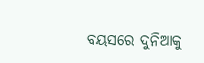ବୟସରେ ଦୁନିଆକୁ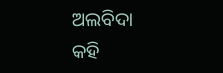ଅଲବିଦା କହି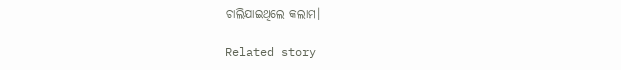ଚାଲିଯାଇଥିଲେ କଲାମ।

Related story